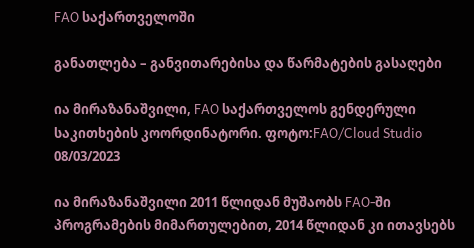FAO საქართველოში

განათლება – განვითარებისა და წარმატების გასაღები

ია მირაზანაშვილი, FAO საქართველოს გენდერული საკითხების კოორდინატორი. ფოტო:FAO/Cloud Studio
08/03/2023

ია მირაზანაშვილი 2011 წლიდან მუშაობს FAO-ში პროგრამების მიმართულებით, 2014 წლიდან კი ითავსებს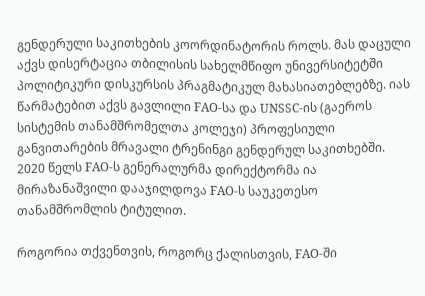გენდერული საკითხების კოორდინატორის როლს. მას დაცული აქვს დისერტაცია თბილისის სახელმწიფო უნივერსიტეტში პოლიტიკური დისკურსის პრაგმატიკულ მახასიათებლებზე. იას წარმატებით აქვს გავლილი FAO-სა და UNSSC-ის (გაეროს სისტემის თანამშრომელთა კოლეჯი) პროფესიული განვითარების მრავალი ტრენინგი გენდერულ საკითხებში. 2020 წელს FAO-ს გენერალურმა დირექტორმა ია მირაზანაშვილი დააჯილდოვა FAO-ს საუკეთესო თანამშრომლის ტიტულით.

როგორია თქვენთვის, როგორც ქალისთვის, FAO-ში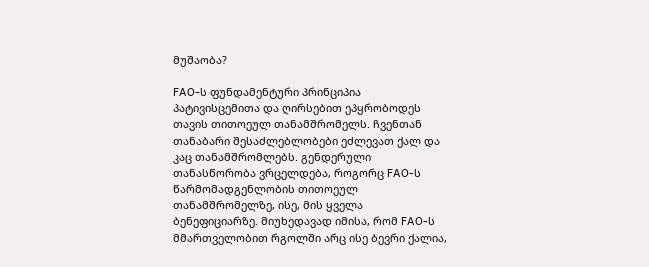მუშაობა?

FAO-ს ფუნდამენტური პრინციპია პატივისცემითა და ღირსებით ეპყრობოდეს თავის თითოეულ თანამშრომელს. ჩვენთან თანაბარი შესაძლებლობები ეძლევათ ქალ და კაც თანამშრომლებს. გენდერული თანასწორობა ვრცელდება, როგორც FAO-ს წარმომადგენლობის თითოეულ თანამშრომელზე, ისე, მის ყველა ბენეფიციარზე. მიუხედავად იმისა, რომ FAO-ს მმართველობით რგოლში არც ისე ბევრი ქალია,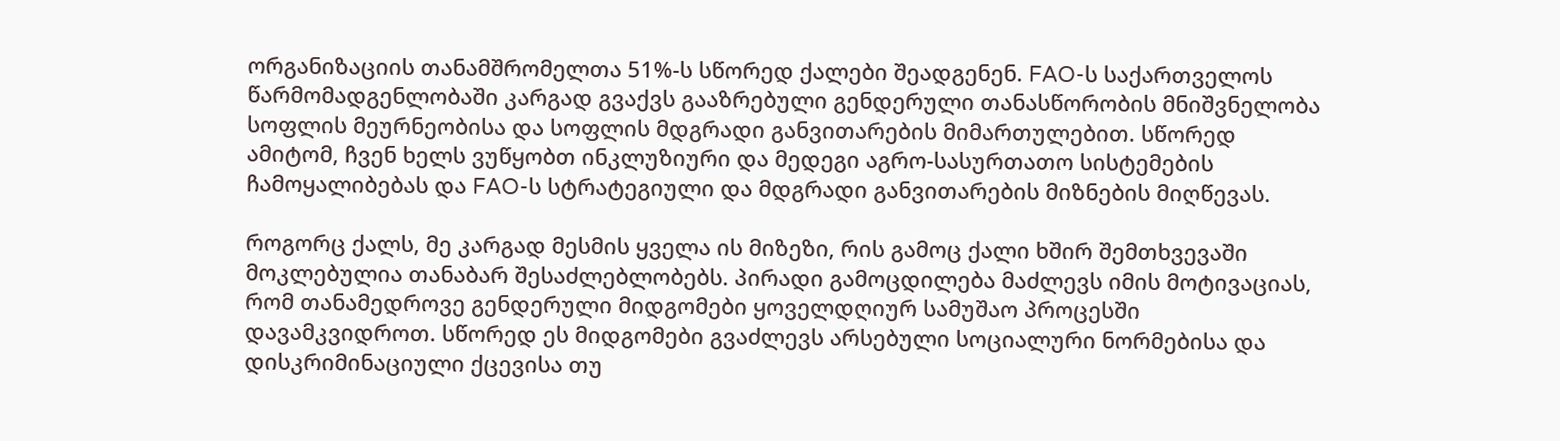ორგანიზაციის თანამშრომელთა 51%-ს სწორედ ქალები შეადგენენ. FAO-ს საქართველოს წარმომადგენლობაში კარგად გვაქვს გააზრებული გენდერული თანასწორობის მნიშვნელობა სოფლის მეურნეობისა და სოფლის მდგრადი განვითარების მიმართულებით. სწორედ ამიტომ, ჩვენ ხელს ვუწყობთ ინკლუზიური და მედეგი აგრო-სასურთათო სისტემების ჩამოყალიბებას და FAO-ს სტრატეგიული და მდგრადი განვითარების მიზნების მიღწევას.

როგორც ქალს, მე კარგად მესმის ყველა ის მიზეზი, რის გამოც ქალი ხშირ შემთხვევაში მოკლებულია თანაბარ შესაძლებლობებს. პირადი გამოცდილება მაძლევს იმის მოტივაციას, რომ თანამედროვე გენდერული მიდგომები ყოველდღიურ სამუშაო პროცესში დავამკვიდროთ. სწორედ ეს მიდგომები გვაძლევს არსებული სოციალური ნორმებისა და დისკრიმინაციული ქცევისა თუ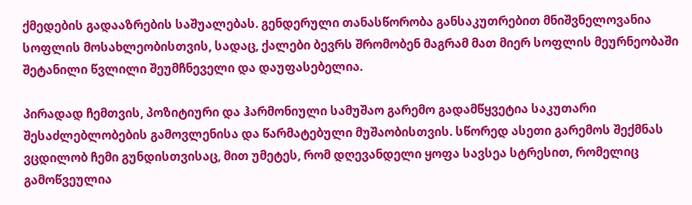ქმედების გადააზრების საშუალებას. გენდერული თანასწორობა განსაკუთრებით მნიშვნელოვანია სოფლის მოსახლეობისთვის, სადაც, ქალები ბევრს შრომობენ მაგრამ მათ მიერ სოფლის მეურნეობაში შეტანილი წვლილი შეუმჩნეველი და დაუფასებელია.

პირადად ჩემთვის, პოზიტიური და ჰარმონიული სამუშაო გარემო გადამწყვეტია საკუთარი შესაძლებლობების გამოვლენისა და წარმატებული მუშაობისთვის. სწორედ ასეთი გარემოს შექმნას ვცდილობ ჩემი გუნდისთვისაც, მით უმეტეს, რომ დღევანდელი ყოფა სავსეა სტრესით, რომელიც გამოწვეულია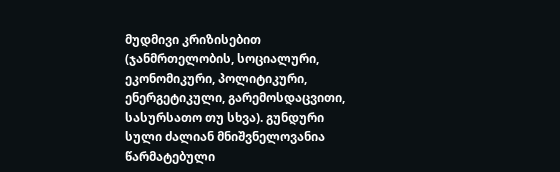მუდმივი კრიზისებით (ჯანმრთელობის, სოციალური, ეკონომიკური, პოლიტიკური, ენერგეტიკული, გარემოსდაცვითი, სასურსათო თუ სხვა). გუნდური სული ძალიან მნიშვნელოვანია წარმატებული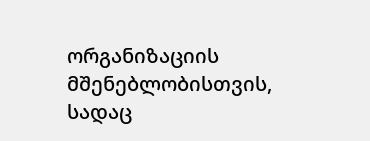ორგანიზაციის მშენებლობისთვის, სადაც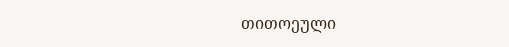თითოეული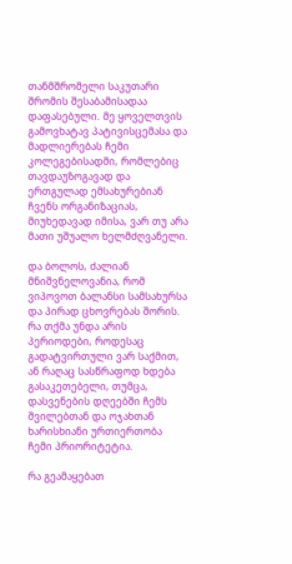თანმშრომელი საკუთარი შრომის შესაბამისადაა დაფასებული. მე ყოველთვის გამოვხატავ პატივისცემასა და მადლიერებას ჩემი კოლეგებისადმი, რომლებიც თავდაუზოგავად და ერთგულად ემსახურებიან ჩვენს ორგანიზაციას, მიუხედავად იმისა, ვარ თუ არა მათი უშუალო ხელმძღვანელი.

და ბოლოს, ძალიან მნიშვნელოვანია, რომ ვიპოვოთ ბალანსი სამსახურსა და პირად ცხოვრებას შორის. რა თქმა უნდა არის პერიოდები, როდესაც გადატვირთული ვარ საქმით, ან რაღაც სასწრაფოდ ხდება გასაკეთებელი, თუმცა, დასვენების დღეებში ჩემს შვილებთან და ოჯახთან ხარისხიანი ურთიერთობა ჩემი პრიორიტეტია.

რა გეამაყებათ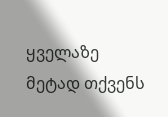ყველაზე მეტად თქვენს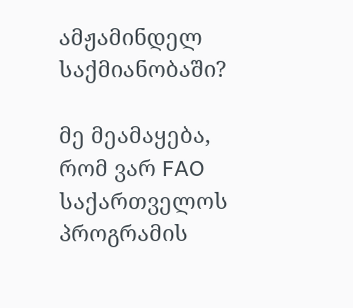ამჟამინდელ საქმიანობაში?

მე მეამაყება, რომ ვარ FAO საქართველოს პროგრამის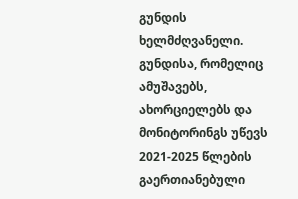გუნდის ხელმძღვანელი. გუნდისა, რომელიც ამუშავებს, ახორციელებს და მონიტორინგს უწევს 2021-2025 წლების გაერთიანებული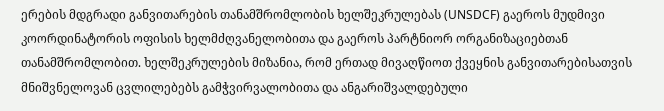ერების მდგრადი განვითარების თანამშრომლობის ხელშეკრულებას (UNSDCF) გაეროს მუდმივი კოორდინატორის ოფისის ხელმძღვანელობითა და გაეროს პარტნიორ ორგანიზაციებთან თანამშრომლობით. ხელშეკრულების მიზანია, რომ ერთად მივაღწიოთ ქვეყნის განვითარებისათვის მნიშვნელოვან ცვლილებებს გამჭვირვალობითა და ანგარიშვალდებული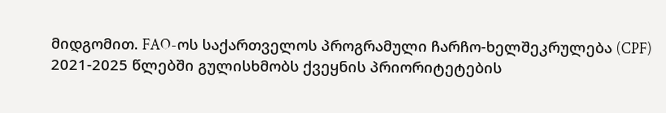მიდგომით. FAO-ოს საქართველოს პროგრამული ჩარჩო-ხელშეკრულება (CPF) 2021-2025 წლებში გულისხმობს ქვეყნის პრიორიტეტების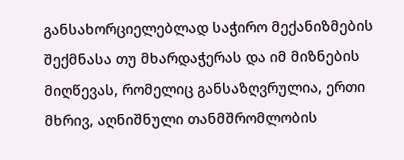განსახორციელებლად საჭირო მექანიზმების შექმნასა თუ მხარდაჭერას და იმ მიზნების მიღწევას, რომელიც განსაზღვრულია, ერთი მხრივ, აღნიშნული თანმშრომლობის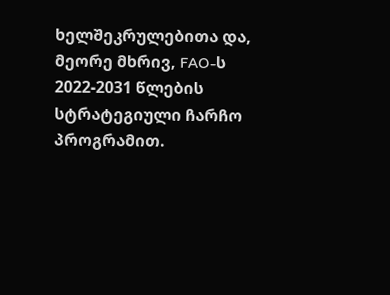ხელშეკრულებითა და, მეორე მხრივ, FAO-ს 2022-2031 წლების სტრატეგიული ჩარჩო პროგრამით.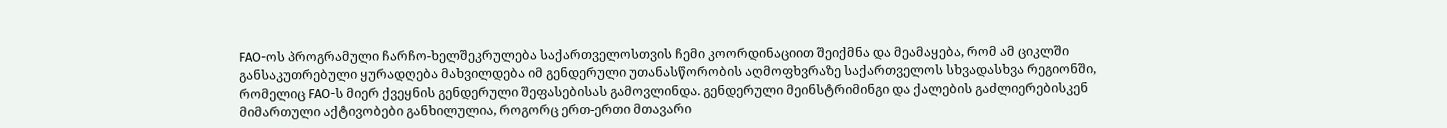FAO-ოს პროგრამული ჩარჩო-ხელშეკრულება საქართველოსთვის ჩემი კოორდინაციით შეიქმნა და მეამაყება, რომ ამ ციკლში განსაკუთრებული ყურადღება მახვილდება იმ გენდერული უთანასწორობის აღმოფხვრაზე საქართველოს სხვადასხვა რეგიონში, რომელიც FAO-ს მიერ ქვეყნის გენდერული შეფასებისას გამოვლინდა. გენდერული მეინსტრიმინგი და ქალების გაძლიერებისკენ მიმართული აქტივობები განხილულია, როგორც ერთ-ერთი მთავარი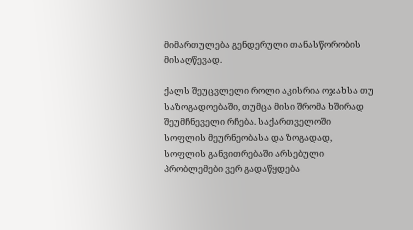მიმართულება გენდერული თანასწორობის მისაღწევად.

ქალს შეუცვლელი როლი აკისრია ოჯახსა თუ საზოგადოებაში, თუმცა მისი შრომა ხშირად შეუმჩნეველი რჩება. საქართველოში სოფლის მეურნეობასა და ზოგადად, სოფლის განვითრებაში არსებული პრობლემები ვერ გადაწყდება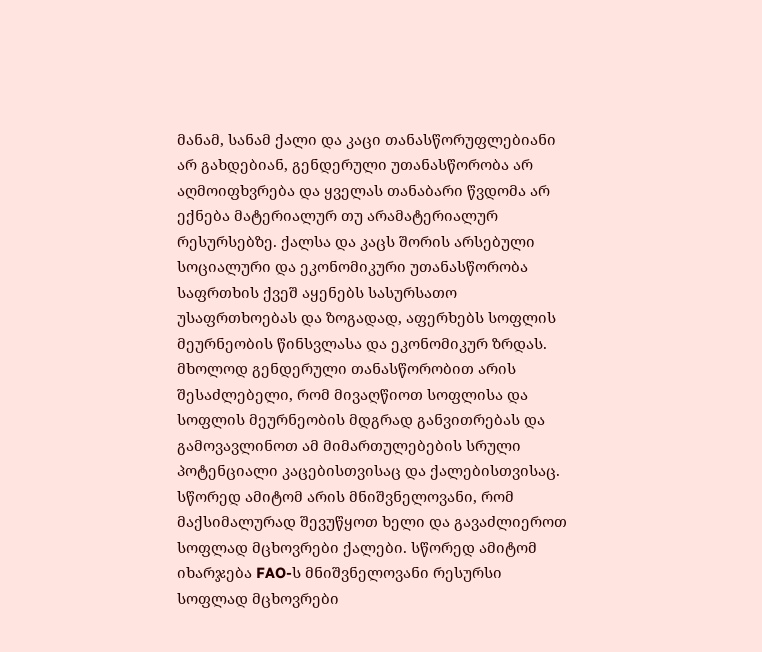მანამ, სანამ ქალი და კაცი თანასწორუფლებიანი არ გახდებიან, გენდერული უთანასწორობა არ აღმოიფხვრება და ყველას თანაბარი წვდომა არ ექნება მატერიალურ თუ არამატერიალურ რესურსებზე. ქალსა და კაცს შორის არსებული სოციალური და ეკონომიკური უთანასწორობა საფრთხის ქვეშ აყენებს სასურსათო უსაფრთხოებას და ზოგადად, აფერხებს სოფლის მეურნეობის წინსვლასა და ეკონომიკურ ზრდას. მხოლოდ გენდერული თანასწორობით არის შესაძლებელი, რომ მივაღწიოთ სოფლისა და სოფლის მეურნეობის მდგრად განვითრებას და გამოვავლინოთ ამ მიმართულებების სრული პოტენციალი კაცებისთვისაც და ქალებისთვისაც. სწორედ ამიტომ არის მნიშვნელოვანი, რომ მაქსიმალურად შევუწყოთ ხელი და გავაძლიეროთ სოფლად მცხოვრები ქალები. სწორედ ამიტომ იხარჯება FAO-ს მნიშვნელოვანი რესურსი სოფლად მცხოვრები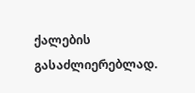ქალების გასაძლიერებლად.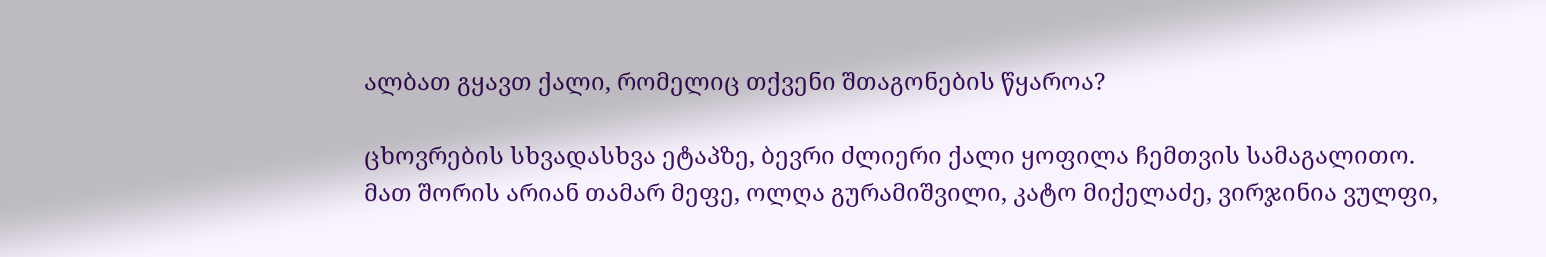ალბათ გყავთ ქალი, რომელიც თქვენი შთაგონების წყაროა?

ცხოვრების სხვადასხვა ეტაპზე, ბევრი ძლიერი ქალი ყოფილა ჩემთვის სამაგალითო. მათ შორის არიან თამარ მეფე, ოლღა გურამიშვილი, კატო მიქელაძე, ვირჯინია ვულფი,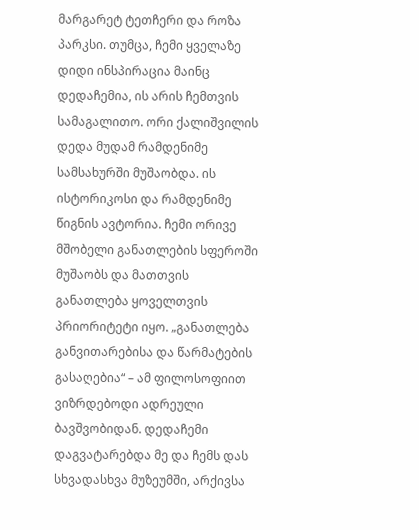მარგარეტ ტეთჩერი და როზა პარკსი. თუმცა, ჩემი ყველაზე დიდი ინსპირაცია მაინც დედაჩემია, ის არის ჩემთვის სამაგალითო. ორი ქალიშვილის დედა მუდამ რამდენიმე სამსახურში მუშაობდა. ის ისტორიკოსი და რამდენიმე წიგნის ავტორია. ჩემი ორივე მშობელი განათლების სფეროში მუშაობს და მათთვის განათლება ყოველთვის პრიორიტეტი იყო. „განათლება განვითარებისა და წარმატების გასაღებია“ – ამ ფილოსოფიით ვიზრდებოდი ადრეული ბავშვობიდან. დედაჩემი დაგვატარებდა მე და ჩემს დას სხვადასხვა მუზეუმში, არქივსა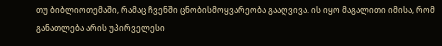თუ ბიბლიოთემაში, რამაც ჩვენში ცნობისმოყვარეობა გააღვივა. ის იყო მაგალითი იმისა, რომ განათლება არის უპირველესი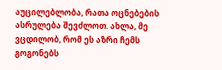აუცილებლობა, რათა ოცნებების ასრულება შევძლოთ. ახლა, მე ვცდილობ, რომ ეს აზრი ჩემს გოგონებს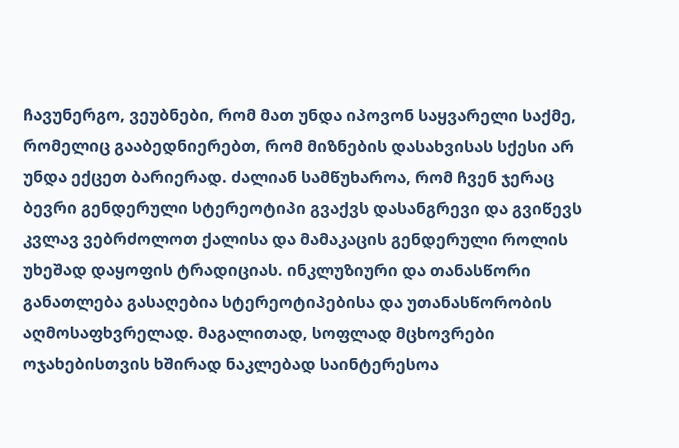ჩავუნერგო, ვეუბნები, რომ მათ უნდა იპოვონ საყვარელი საქმე, რომელიც გააბედნიერებთ, რომ მიზნების დასახვისას სქესი არ უნდა ექცეთ ბარიერად. ძალიან სამწუხაროა, რომ ჩვენ ჯერაც ბევრი გენდერული სტერეოტიპი გვაქვს დასანგრევი და გვიწევს კვლავ ვებრძოლოთ ქალისა და მამაკაცის გენდერული როლის უხეშად დაყოფის ტრადიციას. ინკლუზიური და თანასწორი განათლება გასაღებია სტერეოტიპებისა და უთანასწორობის აღმოსაფხვრელად. მაგალითად, სოფლად მცხოვრები ოჯახებისთვის ხშირად ნაკლებად საინტერესოა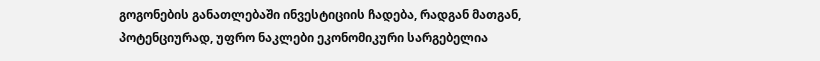გოგონების განათლებაში ინვესტიციის ჩადება, რადგან მათგან, პოტენციურად, უფრო ნაკლები ეკონომიკური სარგებელია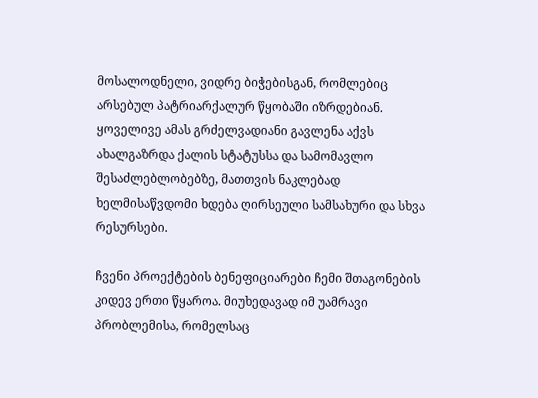მოსალოდნელი, ვიდრე ბიჭებისგან, რომლებიც არსებულ პატრიარქალურ წყობაში იზრდებიან. ყოველივე ამას გრძელვადიანი გავლენა აქვს ახალგაზრდა ქალის სტატუსსა და სამომავლო შესაძლებლობებზე, მათთვის ნაკლებად ხელმისაწვდომი ხდება ღირსეული სამსახური და სხვა რესურსები.

ჩვენი პროექტების ბენეფიციარები ჩემი შთაგონების კიდევ ერთი წყაროა. მიუხედავად იმ უამრავი პრობლემისა, რომელსაც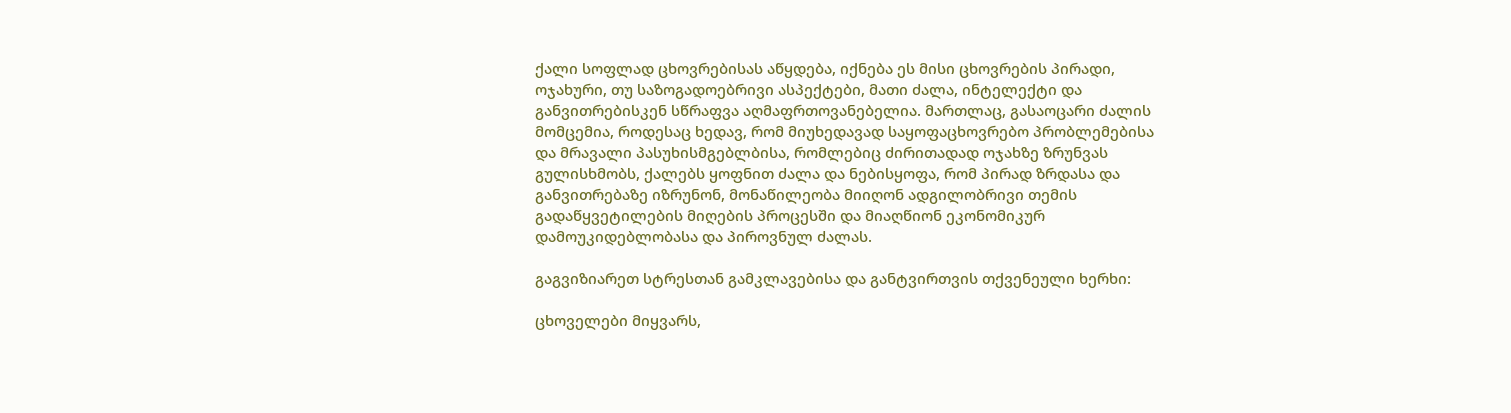ქალი სოფლად ცხოვრებისას აწყდება, იქნება ეს მისი ცხოვრების პირადი, ოჯახური, თუ საზოგადოებრივი ასპექტები, მათი ძალა, ინტელექტი და განვითრებისკენ სწრაფვა აღმაფრთოვანებელია. მართლაც, გასაოცარი ძალის მომცემია, როდესაც ხედავ, რომ მიუხედავად საყოფაცხოვრებო პრობლემებისა და მრავალი პასუხისმგებლბისა, რომლებიც ძირითადად ოჯახზე ზრუნვას გულისხმობს, ქალებს ყოფნით ძალა და ნებისყოფა, რომ პირად ზრდასა და განვითრებაზე იზრუნონ, მონაწილეობა მიიღონ ადგილობრივი თემის გადაწყვეტილების მიღების პროცესში და მიაღწიონ ეკონომიკურ დამოუკიდებლობასა და პიროვნულ ძალას.

გაგვიზიარეთ სტრესთან გამკლავებისა და განტვირთვის თქვენეული ხერხი:

ცხოველები მიყვარს,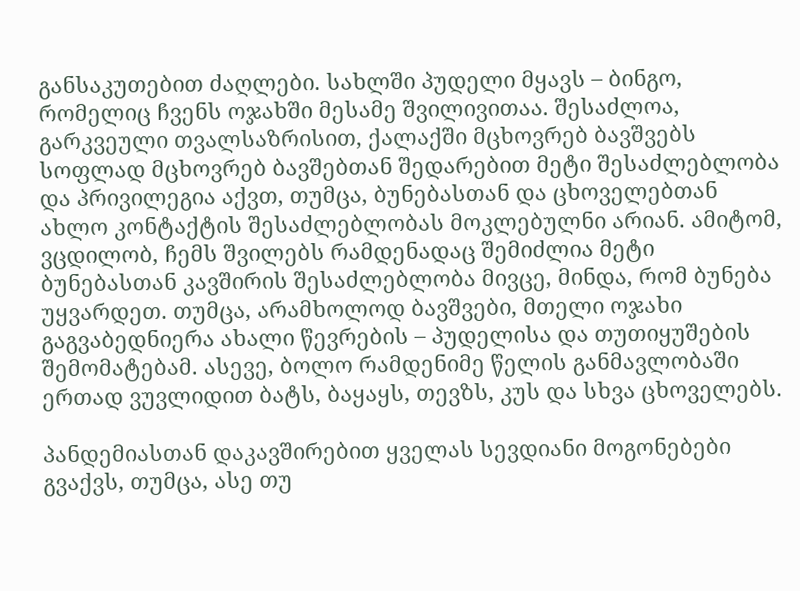განსაკუთებით ძაღლები. სახლში პუდელი მყავს – ბინგო, რომელიც ჩვენს ოჯახში მესამე შვილივითაა. შესაძლოა, გარკვეული თვალსაზრისით, ქალაქში მცხოვრებ ბავშვებს სოფლად მცხოვრებ ბავშებთან შედარებით მეტი შესაძლებლობა და პრივილეგია აქვთ, თუმცა, ბუნებასთან და ცხოველებთან ახლო კონტაქტის შესაძლებლობას მოკლებულნი არიან. ამიტომ, ვცდილობ, ჩემს შვილებს რამდენადაც შემიძლია მეტი ბუნებასთან კავშირის შესაძლებლობა მივცე, მინდა, რომ ბუნება უყვარდეთ. თუმცა, არამხოლოდ ბავშვები, მთელი ოჯახი გაგვაბედნიერა ახალი წევრების – პუდელისა და თუთიყუშების შემომატებამ. ასევე, ბოლო რამდენიმე წელის განმავლობაში ერთად ვუვლიდით ბატს, ბაყაყს, თევზს, კუს და სხვა ცხოველებს.

პანდემიასთან დაკავშირებით ყველას სევდიანი მოგონებები გვაქვს, თუმცა, ასე თუ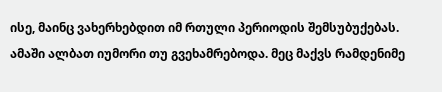ისე, მაინც ვახერხებდით იმ რთული პერიოდის შემსუბუქებას. ამაში ალბათ იუმორი თუ გვეხამრებოდა. მეც მაქვს რამდენიმე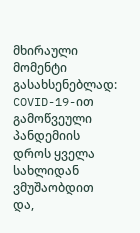მხირაული მომენტი გასახსენებლად: COVID-19-ით გამოწვეული პანდემიის დროს ყველა სახლიდან ვმუშაობდით და,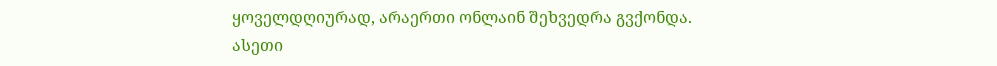ყოველდღიურად, არაერთი ონლაინ შეხვედრა გვქონდა. ასეთი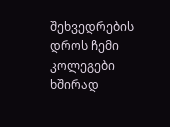შეხვედრების დროს ჩემი კოლეგები ხშირად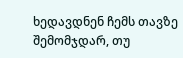ხედავდნენ ჩემს თავზე შემომჯდარ, თუ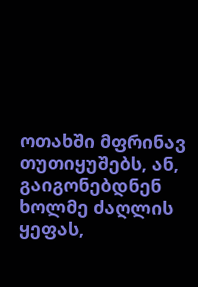ოთახში მფრინავ თუთიყუშებს, ან, გაიგონებდნენ ხოლმე ძაღლის ყეფას,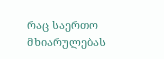რაც საერთო მხიარულებას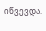იწვევდა.